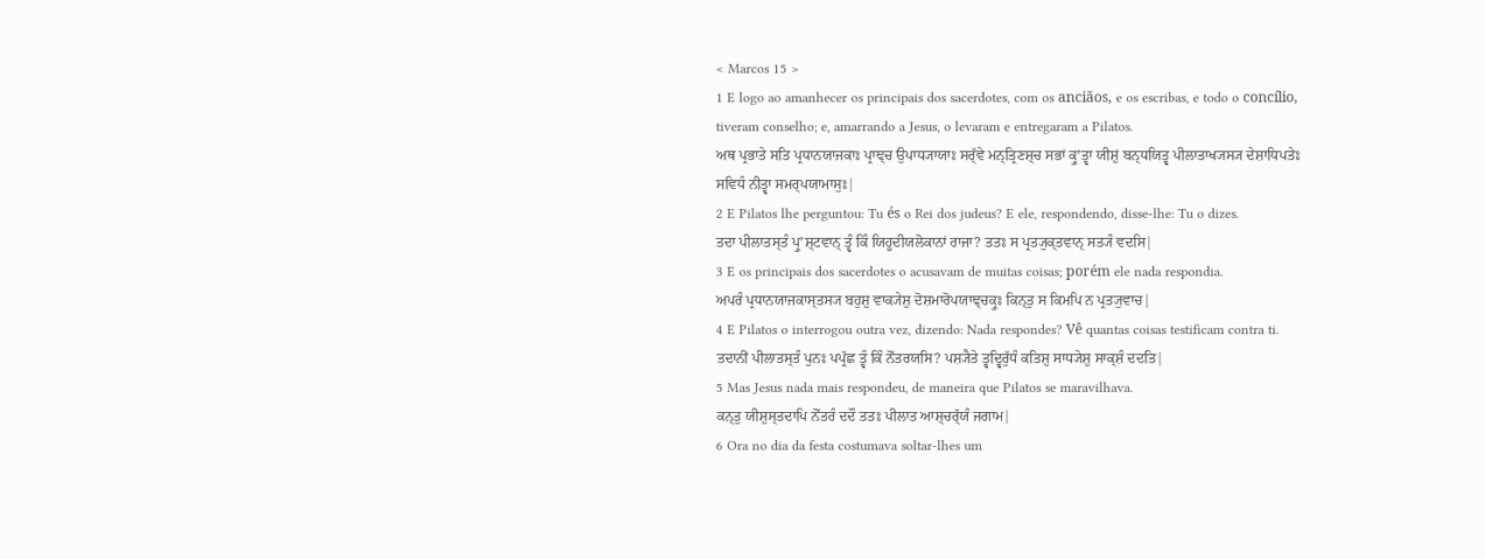< Marcos 15 >
1 E logo ao amanhecer os principais dos sacerdotes, com os anciãos, e os escribas, e todo o concílio, tiveram conselho; e, amarrando a Jesus, o levaram e entregaram a Pilatos.
ਅਥ ਪ੍ਰਭਾਤੇ ਸਤਿ ਪ੍ਰਧਾਨਯਾਜਕਾਃ ਪ੍ਰਾਞ੍ਚ ਉਪਾਧ੍ਯਾਯਾਃ ਸਰ੍ੱਵੇ ਮਨ੍ਤ੍ਰਿਣਸ਼੍ਚ ਸਭਾਂ ਕ੍ਰੁʼਤ੍ਵਾ ਯੀਸ਼ੁਂ ਬਨ੍ਧਯਿਤ੍ਵ ਪੀਲਾਤਾਖ੍ਯਸ੍ਯ ਦੇਸ਼ਾਧਿਪਤੇਃ ਸਵਿਧੰ ਨੀਤ੍ਵਾ ਸਮਰ੍ਪਯਾਮਾਸੁਃ|
2 E Pilatos lhe perguntou: Tu és o Rei dos judeus? E ele, respondendo, disse-lhe: Tu o dizes.
ਤਦਾ ਪੀਲਾਤਸ੍ਤੰ ਪ੍ਰੁʼਸ਼੍ਟਵਾਨ੍ ਤ੍ਵੰ ਕਿੰ ਯਿਹੂਦੀਯਲੋਕਾਨਾਂ ਰਾਜਾ? ਤਤਃ ਸ ਪ੍ਰਤ੍ਯੁਕ੍ਤਵਾਨ੍ ਸਤ੍ਯੰ ਵਦਸਿ|
3 E os principais dos sacerdotes o acusavam de muitas coisas; porém ele nada respondia.
ਅਪਰੰ ਪ੍ਰਧਾਨਯਾਜਕਾਸ੍ਤਸ੍ਯ ਬਹੁਸ਼ੁ ਵਾਕ੍ਯੇਸ਼ੁ ਦੋਸ਼ਮਾਰੋਪਯਾਞ੍ਚਕ੍ਰੁਃ ਕਿਨ੍ਤੁ ਸ ਕਿਮਪਿ ਨ ਪ੍ਰਤ੍ਯੁਵਾਚ|
4 E Pilatos o interrogou outra vez, dizendo: Nada respondes? Vê quantas coisas testificam contra ti.
ਤਦਾਨੀਂ ਪੀਲਾਤਸ੍ਤੰ ਪੁਨਃ ਪਪ੍ਰੱਛ ਤ੍ਵੰ ਕਿੰ ਨੋੱਤਰਯਸਿ? ਪਸ਼੍ਯੈਤੇ ਤ੍ਵਦ੍ਵਿਰੁੱਧੰ ਕਤਿਸ਼ੁ ਸਾਧ੍ਯੇਸ਼ੁ ਸਾਕ੍ਸ਼ੰ ਦਦਤਿ|
5 Mas Jesus nada mais respondeu, de maneira que Pilatos se maravilhava.
ਕਨ੍ਤੁ ਯੀਸ਼ੁਸ੍ਤਦਾਪਿ ਨੋੱਤਰੰ ਦਦੌ ਤਤਃ ਪੀਲਾਤ ਆਸ਼੍ਚਰ੍ੱਯੰ ਜਗਾਮ|
6 Ora no dia da festa costumava soltar-lhes um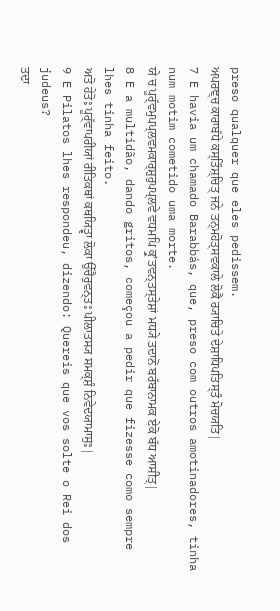preso qualquer que eles pedissem.
ਅਪਰਞ੍ਚ ਕਾਰਾਬੱਧੇ ਕਸ੍ਤਿੰਸ਼੍ਚਿਤ੍ ਜਨੇ ਤਨ੍ਮਹੋਤ੍ਸਵਕਾਲੇ ਲੋਕੈ ਰ੍ਯਾਚਿਤੇ ਦੇਸ਼ਾਧਿਪਤਿਸ੍ਤੰ ਮੋਚਯਤਿ|
7 E havia um chamado Barabbás, que, preso com outros amotinadores, tinha num motim cometido uma morte.
ਯੇ ਚ ਪੂਰ੍ੱਵਮੁਪਪ੍ਲਵਮਕਾਰ੍ਸ਼ੁਰੁਪਪ੍ਲਵੇ ਵਧਮਪਿ ਕ੍ਰੁʼਤਵਨ੍ਤਸ੍ਤੇਸ਼ਾਂ ਮਧ੍ਯੇ ਤਦਾਨੋਂ ਬਰੱਬਾਨਾਮਕ ਏਕੋ ਬੱਧ ਆਸੀਤ੍|
8 E a multidão, dando gritos, começou a pedir que fizesse como sempre lhes tinha feito.
ਅਤੋ ਹੇਤੋਃ ਪੂਰ੍ੱਵਾਪਰੀਯਾਂ ਰੀਤਿਕਥਾਂ ਕਥਯਿਤ੍ਵਾ ਲੋਕਾ ਉੱਚੈਰੁਵਨ੍ਤਃ ਪੀਲਾਤਸ੍ਯ ਸਮਕ੍ਸ਼ੰ ਨਿਵੇਦਯਾਮਾਸੁਃ|
9 E Pilatos lhes respondeu, dizendo: Quereis que vos solte o Rei dos judeus?
ਤਦਾ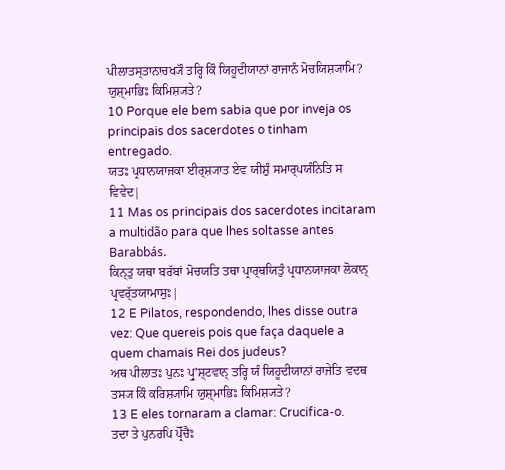ਪੀਲਾਤਸ੍ਤਾਨਾਚਖ੍ਯੌ ਤਰ੍ਹਿ ਕਿੰ ਯਿਹੂਦੀਯਾਨਾਂ ਰਾਜਾਨੰ ਮੋਚਯਿਸ਼੍ਯਾਮਿ? ਯੁਸ਼੍ਮਾਭਿਃ ਕਿਮਿਸ਼੍ਯਤੇ?
10 Porque ele bem sabia que por inveja os principais dos sacerdotes o tinham entregado.
ਯਤਃ ਪ੍ਰਧਾਨਯਾਜਕਾ ਈਰ੍ਸ਼੍ਯਾਤ ਏਵ ਯੀਸ਼ੁੰ ਸਮਾਰ੍ਪਯੰਨਿਤਿ ਸ ਵਿਵੇਦ|
11 Mas os principais dos sacerdotes incitaram a multidão para que lhes soltasse antes Barabbás.
ਕਿਨ੍ਤੁ ਯਥਾ ਬਰੱਬਾਂ ਮੋਚਯਤਿ ਤਥਾ ਪ੍ਰਾਰ੍ਥਯਿਤੁੰ ਪ੍ਰਧਾਨਯਾਜਕਾ ਲੋਕਾਨ੍ ਪ੍ਰਵਰ੍ੱਤਯਾਮਾਸੁਃ|
12 E Pilatos, respondendo, lhes disse outra vez: Que quereis pois que faça daquele a quem chamais Rei dos judeus?
ਅਥ ਪੀਲਾਤਃ ਪੁਨਃ ਪ੍ਰੁʼਸ਼੍ਟਵਾਨ੍ ਤਰ੍ਹਿ ਯੰ ਯਿਹੂਦੀਯਾਨਾਂ ਰਾਜੇਤਿ ਵਦਥ ਤਸ੍ਯ ਕਿੰ ਕਰਿਸ਼੍ਯਾਮਿ ਯੁਸ਼੍ਮਾਭਿਃ ਕਿਮਿਸ਼੍ਯਤੇ?
13 E eles tornaram a clamar: Crucifica-o.
ਤਦਾ ਤੇ ਪੁਨਰਪਿ ਪ੍ਰੋੱਚੈਃ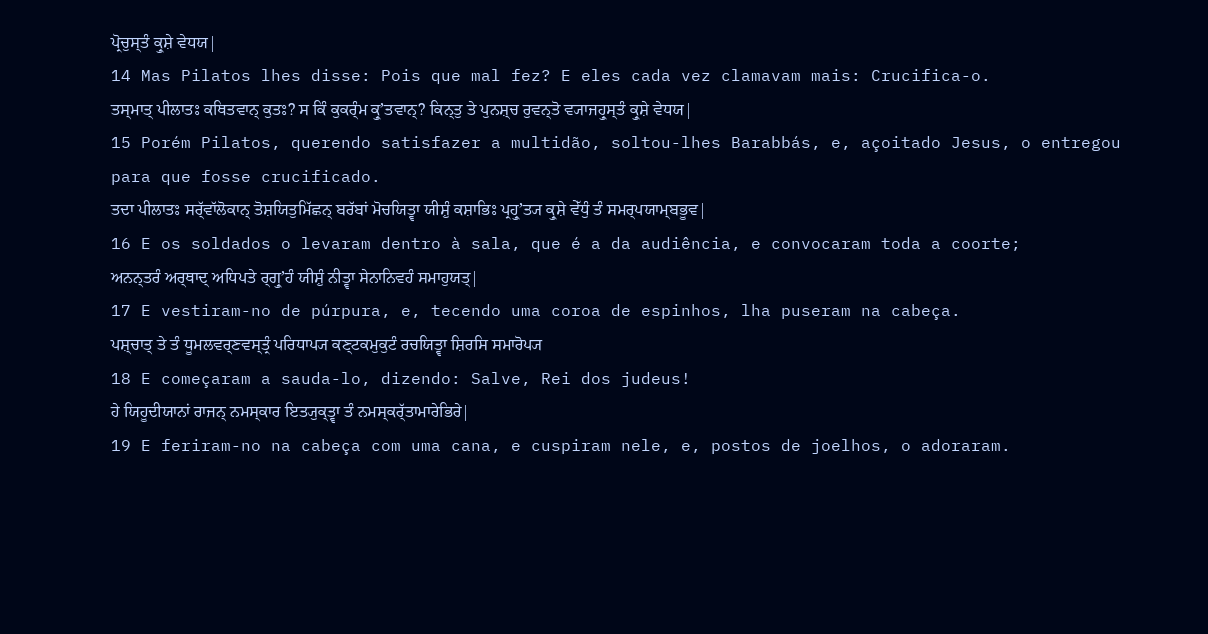ਪ੍ਰੋਚੁਸ੍ਤੰ ਕ੍ਰੁਸ਼ੇ ਵੇਧਯ|
14 Mas Pilatos lhes disse: Pois que mal fez? E eles cada vez clamavam mais: Crucifica-o.
ਤਸ੍ਮਾਤ੍ ਪੀਲਾਤਃ ਕਥਿਤਵਾਨ੍ ਕੁਤਃ? ਸ ਕਿੰ ਕੁਕਰ੍ੰਮ ਕ੍ਰੁʼਤਵਾਨ੍? ਕਿਨ੍ਤੁ ਤੇ ਪੁਨਸ਼੍ਚ ਰੁਵਨ੍ਤੋ ਵ੍ਯਾਜਹ੍ਰੁਸ੍ਤੰ ਕ੍ਰੁਸ਼ੇ ਵੇਧਯ|
15 Porém Pilatos, querendo satisfazer a multidão, soltou-lhes Barabbás, e, açoitado Jesus, o entregou para que fosse crucificado.
ਤਦਾ ਪੀਲਾਤਃ ਸਰ੍ੱਵਾੱਲੋਕਾਨ੍ ਤੋਸ਼ਯਿਤੁਮਿੱਛਨ੍ ਬਰੱਬਾਂ ਮੋਚਯਿਤ੍ਵਾ ਯੀਸ਼ੁੰ ਕਸ਼ਾਭਿਃ ਪ੍ਰਹ੍ਰੁʼਤ੍ਯ ਕ੍ਰੁਸ਼ੇ ਵੇੱਧੁੰ ਤੰ ਸਮਰ੍ਪਯਾਮ੍ਬਭੂਵ|
16 E os soldados o levaram dentro à sala, que é a da audiência, e convocaram toda a coorte;
ਅਨਨ੍ਤਰੰ ਅਰ੍ਥਾਦ੍ ਅਧਿਪਤੇ ਰ੍ਗ੍ਰੁʼਹੰ ਯੀਸ਼ੁੰ ਨੀਤ੍ਵਾ ਸੇਨਾਨਿਵਹੰ ਸਮਾਹੁਯਤ੍|
17 E vestiram-no de púrpura, e, tecendo uma coroa de espinhos, lha puseram na cabeça.
ਪਸ਼੍ਚਾਤ੍ ਤੇ ਤੰ ਧੂਮਲਵਰ੍ਣਵਸ੍ਤ੍ਰੰ ਪਰਿਧਾਪ੍ਯ ਕਣ੍ਟਕਮੁਕੁਟੰ ਰਚਯਿਤ੍ਵਾ ਸ਼ਿਰਸਿ ਸਮਾਰੋਪ੍ਯ
18 E começaram a sauda-lo, dizendo: Salve, Rei dos judeus!
ਹੇ ਯਿਹੂਦੀਯਾਨਾਂ ਰਾਜਨ੍ ਨਮਸ੍ਕਾਰ ਇਤ੍ਯੁਕ੍ਤ੍ਵਾ ਤੰ ਨਮਸ੍ਕਰ੍ੱਤਾਮਾਰੇਭਿਰੇ|
19 E feriram-no na cabeça com uma cana, e cuspiram nele, e, postos de joelhos, o adoraram.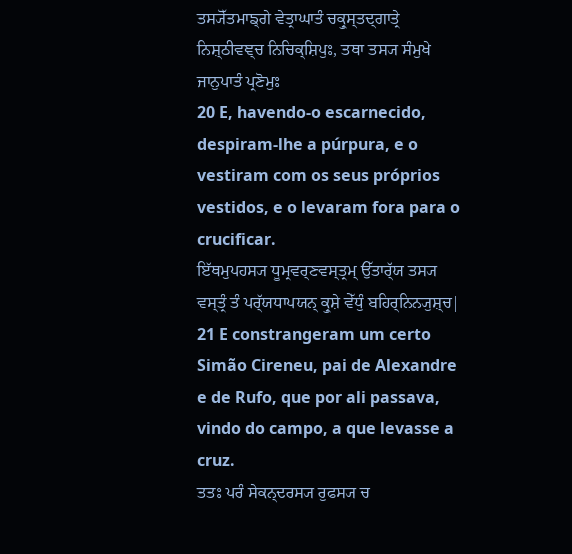ਤਸ੍ਯੋੱਤਮਾਙ੍ਗੇ ਵੇਤ੍ਰਾਘਾਤੰ ਚਕ੍ਰੁਸ੍ਤਦ੍ਗਾਤ੍ਰੇ ਨਿਸ਼੍ਠੀਵਞ੍ਚ ਨਿਚਿਕ੍ਸ਼ਿਪੁਃ, ਤਥਾ ਤਸ੍ਯ ਸੰਮੁਖੇ ਜਾਨੁਪਾਤੰ ਪ੍ਰਣੋਮੁਃ
20 E, havendo-o escarnecido, despiram-lhe a púrpura, e o vestiram com os seus próprios vestidos, e o levaram fora para o crucificar.
ਇੱਥਮੁਪਹਸ੍ਯ ਧੂਮ੍ਰਵਰ੍ਣਵਸ੍ਤ੍ਰਮ੍ ਉੱਤਾਰ੍ੱਯ ਤਸ੍ਯ ਵਸ੍ਤ੍ਰੰ ਤੰ ਪਰ੍ੱਯਧਾਪਯਨ੍ ਕ੍ਰੁਸ਼ੇ ਵੇੱਧੁੰ ਬਹਿਰ੍ਨਿਨ੍ਯੁਸ਼੍ਚ|
21 E constrangeram um certo Simão Cireneu, pai de Alexandre e de Rufo, que por ali passava, vindo do campo, a que levasse a cruz.
ਤਤਃ ਪਰੰ ਸੇਕਨ੍ਦਰਸ੍ਯ ਰੁਫਸ੍ਯ ਚ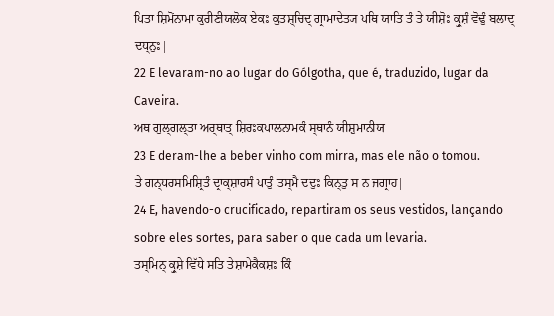ਪਿਤਾ ਸ਼ਿਮੋਂਨਾਮਾ ਕੁਰੀਣੀਯਲੋਕ ਏਕਃ ਕੁਤਸ਼੍ਚਿਦ੍ ਗ੍ਰਾਮਾਦੇਤ੍ਯ ਪਥਿ ਯਾਤਿ ਤੰ ਤੇ ਯੀਸ਼ੋਃ ਕ੍ਰੁਸ਼ੰ ਵੋਢੁੰ ਬਲਾਦ੍ ਦਧ੍ਨੁਃ|
22 E levaram-no ao lugar do Gólgotha, que é, traduzido, lugar da Caveira.
ਅਥ ਗੁਲ੍ਗਲ੍ਤਾ ਅਰ੍ਥਾਤ੍ ਸ਼ਿਰਃਕਪਾਲਨਾਮਕੰ ਸ੍ਥਾਨੰ ਯੀਸ਼ੁਮਾਨੀਯ
23 E deram-lhe a beber vinho com mirra, mas ele não o tomou.
ਤੇ ਗਨ੍ਧਰਸਮਿਸ਼੍ਰਿਤੰ ਦ੍ਰਾਕ੍ਸ਼ਾਰਸੰ ਪਾਤੁੰ ਤਸ੍ਮੈ ਦਦੁਃ ਕਿਨ੍ਤੁ ਸ ਨ ਜਗ੍ਰਾਹ|
24 E, havendo-o crucificado, repartiram os seus vestidos, lançando sobre eles sortes, para saber o que cada um levaria.
ਤਸ੍ਮਿਨ੍ ਕ੍ਰੁਸ਼ੇ ਵਿੱਧੇ ਸਤਿ ਤੇਸ਼ਾਮੇਕੈਕਸ਼ਃ ਕਿੰ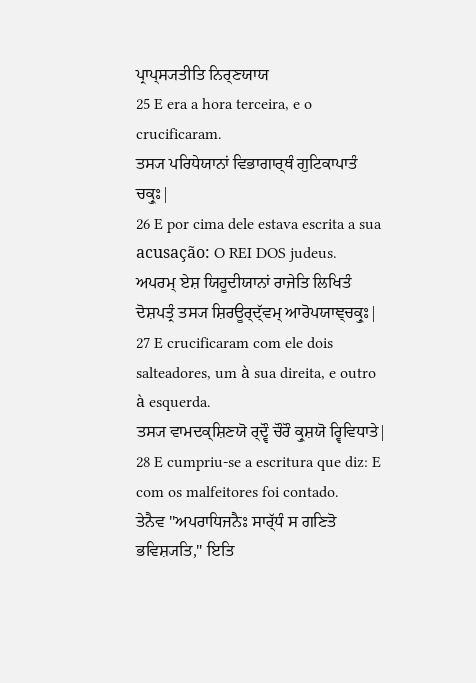ਪ੍ਰਾਪ੍ਸ੍ਯਤੀਤਿ ਨਿਰ੍ਣਯਾਯ
25 E era a hora terceira, e o crucificaram.
ਤਸ੍ਯ ਪਰਿਧੇਯਾਨਾਂ ਵਿਭਾਗਾਰ੍ਥੰ ਗੁਟਿਕਾਪਾਤੰ ਚਕ੍ਰੁਃ|
26 E por cima dele estava escrita a sua acusação: O REI DOS judeus.
ਅਪਰਮ੍ ਏਸ਼ ਯਿਹੂਦੀਯਾਨਾਂ ਰਾਜੇਤਿ ਲਿਖਿਤੰ ਦੋਸ਼ਪਤ੍ਰੰ ਤਸ੍ਯ ਸ਼ਿਰਊਰ੍ਦ੍ੱਵਮ੍ ਆਰੋਪਯਾਞ੍ਚਕ੍ਰੁਃ|
27 E crucificaram com ele dois salteadores, um à sua direita, e outro à esquerda.
ਤਸ੍ਯ ਵਾਮਦਕ੍ਸ਼ਿਣਯੋ ਰ੍ਦ੍ਵੌ ਚੌਰੌ ਕ੍ਰੁਸ਼ਯੋ ਰ੍ਵਿਵਿਧਾਤੇ|
28 E cumpriu-se a escritura que diz: E com os malfeitores foi contado.
ਤੇਨੈਵ "ਅਪਰਾਧਿਜਨੈਃ ਸਾਰ੍ੱਧੰ ਸ ਗਣਿਤੋ ਭਵਿਸ਼੍ਯਤਿ," ਇਤਿ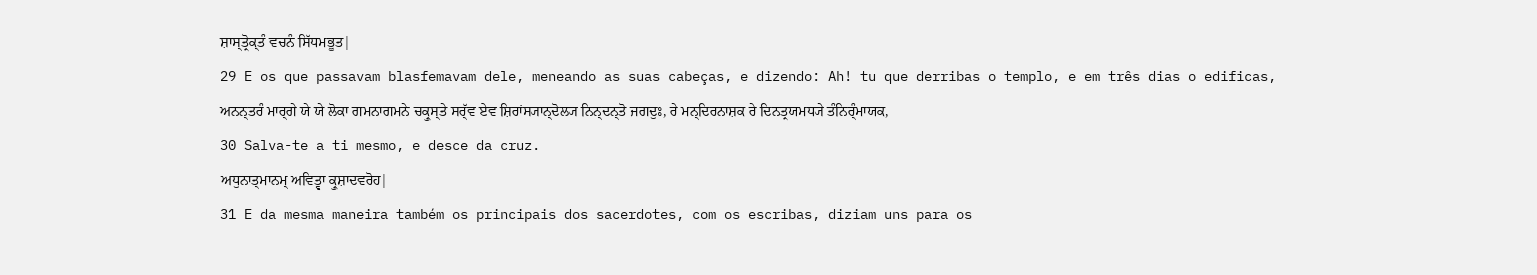ਸ਼ਾਸ੍ਤ੍ਰੋਕ੍ਤੰ ਵਚਨੰ ਸਿੱਧਮਭੂਤ|
29 E os que passavam blasfemavam dele, meneando as suas cabeças, e dizendo: Ah! tu que derribas o templo, e em três dias o edificas,
ਅਨਨ੍ਤਰੰ ਮਾਰ੍ਗੇ ਯੇ ਯੇ ਲੋਕਾ ਗਮਨਾਗਮਨੇ ਚਕ੍ਰੁਸ੍ਤੇ ਸਰ੍ੱਵ ਏਵ ਸ਼ਿਰਾਂਸ੍ਯਾਨ੍ਦੋਲ੍ਯ ਨਿਨ੍ਦਨ੍ਤੋ ਜਗਦੁਃ, ਰੇ ਮਨ੍ਦਿਰਨਾਸ਼ਕ ਰੇ ਦਿਨਤ੍ਰਯਮਧ੍ਯੇ ਤੰਨਿਰ੍ੰਮਾਯਕ,
30 Salva-te a ti mesmo, e desce da cruz.
ਅਧੁਨਾਤ੍ਮਾਨਮ੍ ਅਵਿਤ੍ਵਾ ਕ੍ਰੁਸ਼ਾਦਵਰੋਹ|
31 E da mesma maneira também os principais dos sacerdotes, com os escribas, diziam uns para os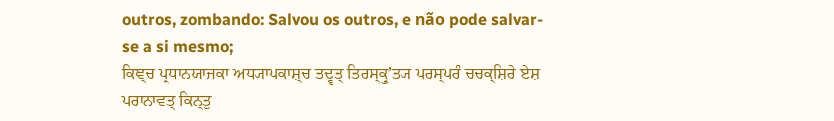outros, zombando: Salvou os outros, e não pode salvar-se a si mesmo;
ਕਿਞ੍ਚ ਪ੍ਰਧਾਨਯਾਜਕਾ ਅਧ੍ਯਾਪਕਾਸ਼੍ਚ ਤਦ੍ਵਤ੍ ਤਿਰਸ੍ਕ੍ਰੁʼਤ੍ਯ ਪਰਸ੍ਪਰੰ ਚਚਕ੍ਸ਼ਿਰੇ ਏਸ਼ ਪਰਾਨਾਵਤ੍ ਕਿਨ੍ਤੁ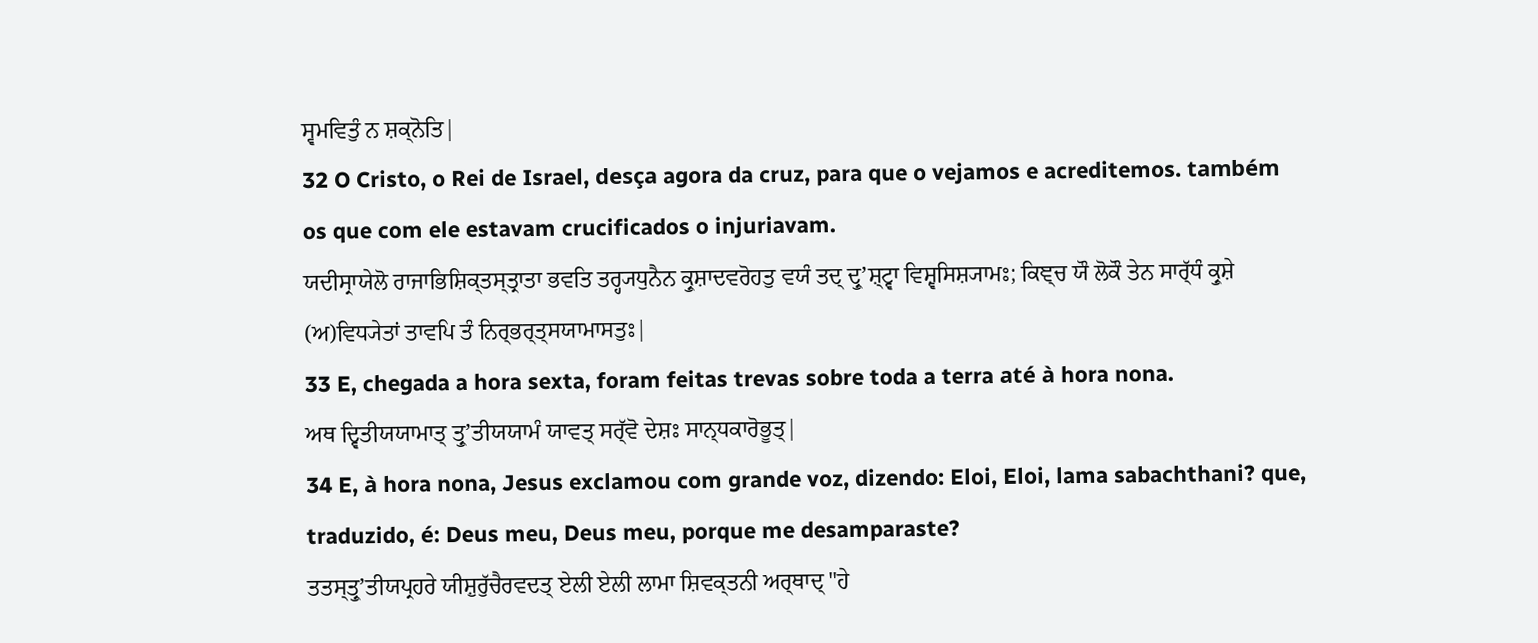ਸ੍ਵਮਵਿਤੁੰ ਨ ਸ਼ਕ੍ਨੋਤਿ|
32 O Cristo, o Rei de Israel, desça agora da cruz, para que o vejamos e acreditemos. também os que com ele estavam crucificados o injuriavam.
ਯਦੀਸ੍ਰਾਯੇਲੋ ਰਾਜਾਭਿਸ਼ਿਕ੍ਤਸ੍ਤ੍ਰਾਤਾ ਭਵਤਿ ਤਰ੍ਹ੍ਯਧੁਨੈਨ ਕ੍ਰੁਸ਼ਾਦਵਰੋਹਤੁ ਵਯੰ ਤਦ੍ ਦ੍ਰੁʼਸ਼੍ਟ੍ਵਾ ਵਿਸ਼੍ਵਸਿਸ਼੍ਯਾਮਃ; ਕਿਞ੍ਚ ਯੌ ਲੋਕੌ ਤੇਨ ਸਾਰ੍ੱਧੰ ਕ੍ਰੁਸ਼ੇ (ਅ)ਵਿਧ੍ਯੇਤਾਂ ਤਾਵਪਿ ਤੰ ਨਿਰ੍ਭਰ੍ਤ੍ਸਯਾਮਾਸਤੁਃ|
33 E, chegada a hora sexta, foram feitas trevas sobre toda a terra até à hora nona.
ਅਥ ਦ੍ਵਿਤੀਯਯਾਮਾਤ੍ ਤ੍ਰੁʼਤੀਯਯਾਮੰ ਯਾਵਤ੍ ਸਰ੍ੱਵੋ ਦੇਸ਼ਃ ਸਾਨ੍ਧਕਾਰੋਭੂਤ੍|
34 E, à hora nona, Jesus exclamou com grande voz, dizendo: Eloi, Eloi, lama sabachthani? que, traduzido, é: Deus meu, Deus meu, porque me desamparaste?
ਤਤਸ੍ਤ੍ਰੁʼਤੀਯਪ੍ਰਹਰੇ ਯੀਸ਼ੁਰੁੱਚੈਰਵਦਤ੍ ਏਲੀ ਏਲੀ ਲਾਮਾ ਸ਼ਿਵਕ੍ਤਨੀ ਅਰ੍ਥਾਦ੍ "ਹੇ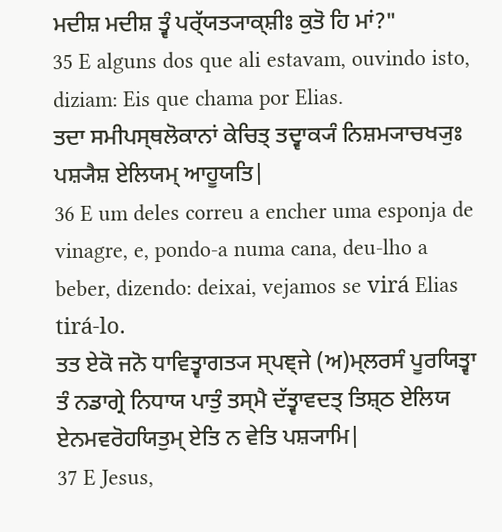ਮਦੀਸ਼ ਮਦੀਸ਼ ਤ੍ਵੰ ਪਰ੍ੱਯਤ੍ਯਾਕ੍ਸ਼ੀਃ ਕੁਤੋ ਹਿ ਮਾਂ?"
35 E alguns dos que ali estavam, ouvindo isto, diziam: Eis que chama por Elias.
ਤਦਾ ਸਮੀਪਸ੍ਥਲੋਕਾਨਾਂ ਕੇਚਿਤ੍ ਤਦ੍ਵਾਕ੍ਯੰ ਨਿਸ਼ਮ੍ਯਾਚਖ੍ਯੁਃ ਪਸ਼੍ਯੈਸ਼ ਏਲਿਯਮ੍ ਆਹੂਯਤਿ|
36 E um deles correu a encher uma esponja de vinagre, e, pondo-a numa cana, deu-lho a beber, dizendo: deixai, vejamos se virá Elias tirá-lo.
ਤਤ ਏਕੋ ਜਨੋ ਧਾਵਿਤ੍ਵਾਗਤ੍ਯ ਸ੍ਪਞ੍ਜੇ (ਅ)ਮ੍ਲਰਸੰ ਪੂਰਯਿਤ੍ਵਾ ਤੰ ਨਡਾਗ੍ਰੇ ਨਿਧਾਯ ਪਾਤੁੰ ਤਸ੍ਮੈ ਦੱਤ੍ਵਾਵਦਤ੍ ਤਿਸ਼੍ਠ ਏਲਿਯ ਏਨਮਵਰੋਹਯਿਤੁਮ੍ ਏਤਿ ਨ ਵੇਤਿ ਪਸ਼੍ਯਾਮਿ|
37 E Jesus,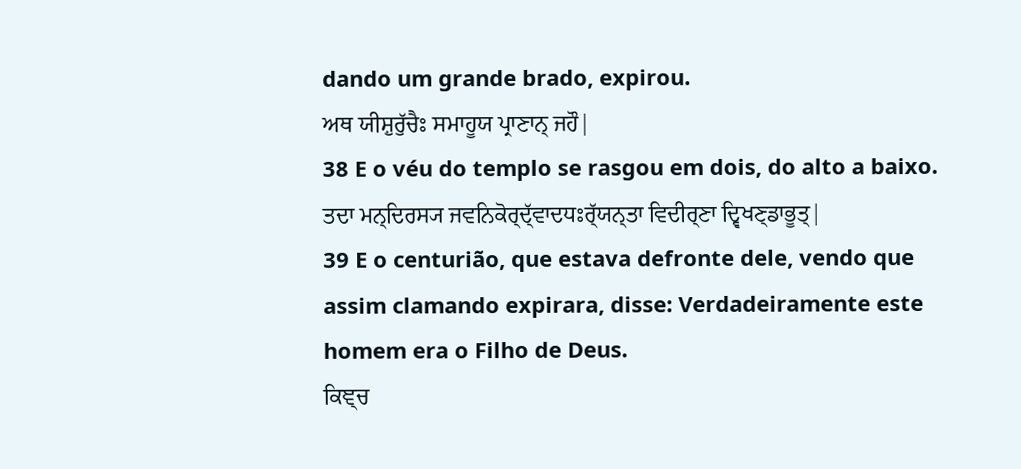dando um grande brado, expirou.
ਅਥ ਯੀਸ਼ੁਰੁੱਚੈਃ ਸਮਾਹੂਯ ਪ੍ਰਾਣਾਨ੍ ਜਹੌ|
38 E o véu do templo se rasgou em dois, do alto a baixo.
ਤਦਾ ਮਨ੍ਦਿਰਸ੍ਯ ਜਵਨਿਕੋਰ੍ਦ੍ੱਵਾਦਧਃਰ੍ੱਯਨ੍ਤਾ ਵਿਦੀਰ੍ਣਾ ਦ੍ਵਿਖਣ੍ਡਾਭੂਤ੍|
39 E o centurião, que estava defronte dele, vendo que assim clamando expirara, disse: Verdadeiramente este homem era o Filho de Deus.
ਕਿਞ੍ਚ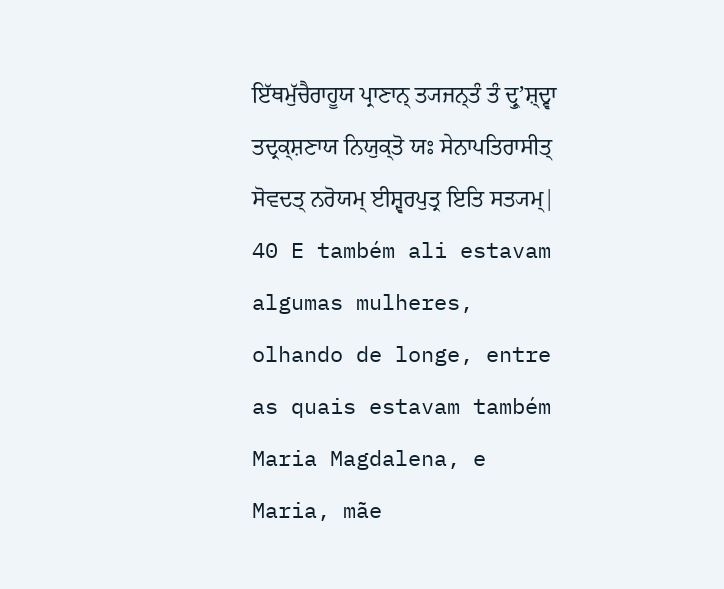ਇੱਥਮੁੱਚੈਰਾਹੂਯ ਪ੍ਰਾਣਾਨ੍ ਤ੍ਯਜਨ੍ਤੰ ਤੰ ਦ੍ਰੁʼਸ਼੍ਦ੍ਵਾ ਤਦ੍ਰਕ੍ਸ਼ਣਾਯ ਨਿਯੁਕ੍ਤੋ ਯਃ ਸੇਨਾਪਤਿਰਾਸੀਤ੍ ਸੋਵਦਤ੍ ਨਰੋਯਮ੍ ਈਸ਼੍ਵਰਪੁਤ੍ਰ ਇਤਿ ਸਤ੍ਯਮ੍|
40 E também ali estavam algumas mulheres, olhando de longe, entre as quais estavam também Maria Magdalena, e Maria, mãe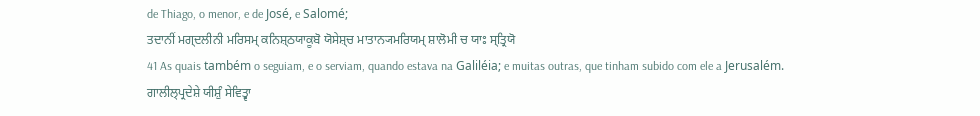de Thiago, o menor, e de José, e Salomé;
ਤਦਾਨੀਂ ਮਗ੍ਦਲੀਨੀ ਮਰਿਸਮ੍ ਕਨਿਸ਼੍ਠਯਾਕੂਬੋ ਯੋਸੇਸ਼੍ਚ ਮਾਤਾਨ੍ਯਮਰਿਯਮ੍ ਸ਼ਾਲੋਮੀ ਚ ਯਾਃ ਸ੍ਤ੍ਰਿਯੋ
41 As quais também o seguiam, e o serviam, quando estava na Galiléia; e muitas outras, que tinham subido com ele a Jerusalém.
ਗਾਲੀਲ੍ਪ੍ਰਦੇਸ਼ੇ ਯੀਸ਼ੁੰ ਸੇਵਿਤ੍ਵਾ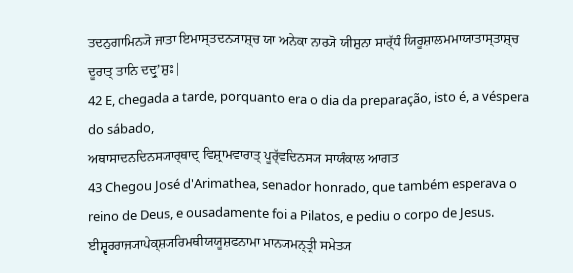ਤਦਨੁਗਾਮਿਨ੍ਯੋ ਜਾਤਾ ਇਮਾਸ੍ਤਦਨ੍ਯਾਸ਼੍ਚ ਯਾ ਅਨੇਕਾ ਨਾਰ੍ਯੋ ਯੀਸ਼ੁਨਾ ਸਾਰ੍ੱਧੰ ਯਿਰੂਸ਼ਾਲਮਮਾਯਾਤਾਸ੍ਤਾਸ਼੍ਚ ਦੂਰਾਤ੍ ਤਾਨਿ ਦਦ੍ਰੁʼਸ਼ੁਃ|
42 E, chegada a tarde, porquanto era o dia da preparação, isto é, a véspera do sábado,
ਅਥਾਸਾਦਨਦਿਨਸ੍ਯਾਰ੍ਥਾਦ੍ ਵਿਸ਼੍ਰਾਮਵਾਰਾਤ੍ ਪੂਰ੍ੱਵਦਿਨਸ੍ਯ ਸਾਯੰਕਾਲ ਆਗਤ
43 Chegou José d'Arimathea, senador honrado, que também esperava o reino de Deus, e ousadamente foi a Pilatos, e pediu o corpo de Jesus.
ਈਸ਼੍ਵਰਰਾਜ੍ਯਾਪੇਕ੍ਸ਼੍ਯਰਿਮਥੀਯਯੂਸ਼ਫਨਾਮਾ ਮਾਨ੍ਯਮਨ੍ਤ੍ਰੀ ਸਮੇਤ੍ਯ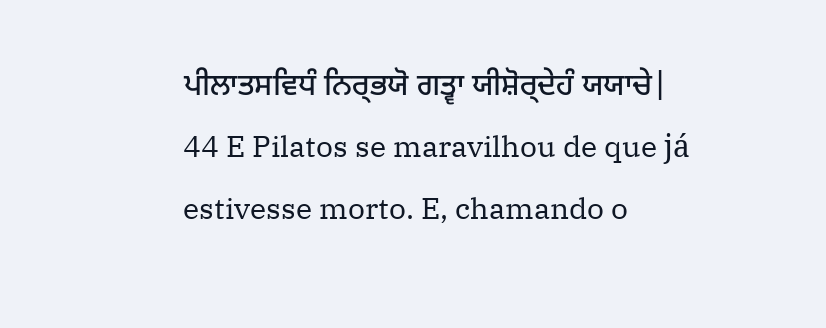ਪੀਲਾਤਸਵਿਧੰ ਨਿਰ੍ਭਯੋ ਗਤ੍ਵਾ ਯੀਸ਼ੋਰ੍ਦੇਹੰ ਯਯਾਚੇ|
44 E Pilatos se maravilhou de que já estivesse morto. E, chamando o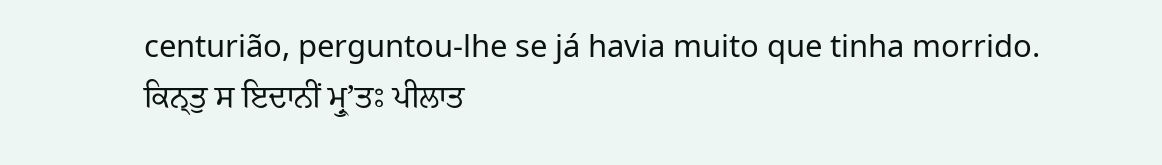centurião, perguntou-lhe se já havia muito que tinha morrido.
ਕਿਨ੍ਤੁ ਸ ਇਦਾਨੀਂ ਮ੍ਰੁʼਤਃ ਪੀਲਾਤ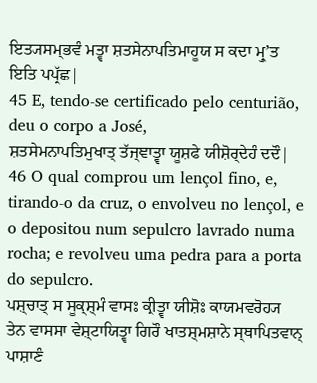ਇਤ੍ਯਸਮ੍ਭਵੰ ਮਤ੍ਵਾ ਸ਼ਤਸੇਨਾਪਤਿਮਾਹੂਯ ਸ ਕਦਾ ਮ੍ਰੁʼਤ ਇਤਿ ਪਪ੍ਰੱਛ|
45 E, tendo-se certificado pelo centurião, deu o corpo a José,
ਸ਼ਤਸੇਮਨਾਪਤਿਮੁਖਾਤ੍ ਤੱਜ੍ਞਾਤ੍ਵਾ ਯੂਸ਼ਫੇ ਯੀਸ਼ੋਰ੍ਦੇਹੰ ਦਦੌ|
46 O qual comprou um lençol fino, e, tirando-o da cruz, o envolveu no lençol, e o depositou num sepulcro lavrado numa rocha; e revolveu uma pedra para a porta do sepulcro.
ਪਸ਼੍ਚਾਤ੍ ਸ ਸੂਕ੍ਸ਼੍ਮੰ ਵਾਸਃ ਕ੍ਰੀਤ੍ਵਾ ਯੀਸ਼ੋਃ ਕਾਯਮਵਰੋਹ੍ਯ ਤੇਨ ਵਾਸਸਾ ਵੇਸ਼੍ਟਾਯਿਤ੍ਵਾ ਗਿਰੌ ਖਾਤਸ਼੍ਮਸ਼ਾਨੇ ਸ੍ਥਾਪਿਤਵਾਨ੍ ਪਾਸ਼ਾਣੰ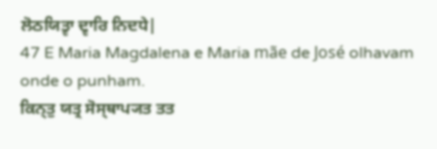ਲੋਠਯਿਤ੍ਵਾ ਦ੍ਵਾਰਿ ਨਿਦਧੇ|
47 E Maria Magdalena e Maria mãe de José olhavam onde o punham.
ਕਿਨ੍ਤੁ ਯਤ੍ਰ ਸੋਸ੍ਥਾਪ੍ਯਤ ਤਤ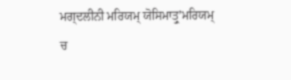ਮਗ੍ਦਲੀਨੀ ਮਰਿਯਮ੍ ਯੋਸਿਮਾਤ੍ਰੁʼਮਰਿਯਮ੍ ਚ